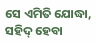ସେ ଏମିତି ଯୋଦ୍ଧା, ସହିଦ୍‌ ହେବା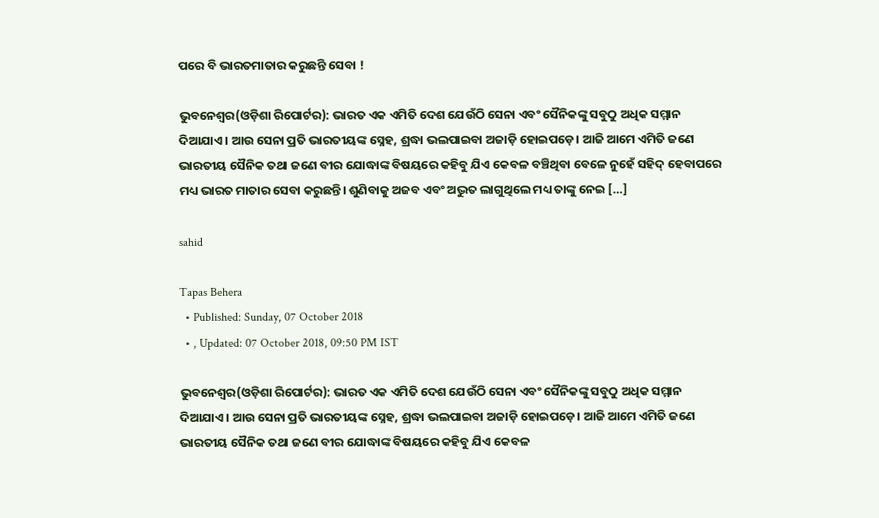ପରେ ବି ଭାରତମାତାର କରୁଛନ୍ତି ସେବା !

ଭୁବନେଶ୍ୱର(ଓଡ଼ିଶା ରିପୋର୍ଟର): ଭାରତ ଏକ ଏମିତି ଦେଶ ଯେଉଁଠି ସେନା ଏବଂ ସୈନିକଙ୍କୁ ସବୁଠୁ ଅଧିକ ସମ୍ମାନ ଦିଆଯାଏ। ଆଉ ସେନା ପ୍ରତି ଭାରତୀୟଙ୍କ ସ୍ନେହ, ଶ୍ରଦ୍ଧା ଭଲପାଇବା ଅଜାଡ଼ି ହୋଇପଡ଼େ। ଆଜି ଆମେ ଏମିତି ଜଣେ ଭାରତୀୟ ସୈନିକ ତଥା ଜଣେ ବୀର ଯୋଦ୍ଧାଙ୍କ ବିଷୟରେ କହିବୁ ଯିଏ କେବଳ ବଞ୍ଚିଥିବା ବେଳେ ନୁହେଁ ସହିଦ୍‌ ହେବାପରେ ମଧ୍ୟ ଭାରତ ମାତାର ସେବା କରୁଛନ୍ତି। ଶୁଣିବାକୁ ଅଜବ ଏବଂ ଅଦ୍ଭୁତ ଲାଗୁଥିଲେ ମଧ୍ୟ ତାଙ୍କୁ ନେଇ […]

sahid

Tapas Behera
  • Published: Sunday, 07 October 2018
  • , Updated: 07 October 2018, 09:50 PM IST

ଭୁବନେଶ୍ୱର(ଓଡ଼ିଶା ରିପୋର୍ଟର): ଭାରତ ଏକ ଏମିତି ଦେଶ ଯେଉଁଠି ସେନା ଏବଂ ସୈନିକଙ୍କୁ ସବୁଠୁ ଅଧିକ ସମ୍ମାନ ଦିଆଯାଏ। ଆଉ ସେନା ପ୍ରତି ଭାରତୀୟଙ୍କ ସ୍ନେହ, ଶ୍ରଦ୍ଧା ଭଲପାଇବା ଅଜାଡ଼ି ହୋଇପଡ଼େ। ଆଜି ଆମେ ଏମିତି ଜଣେ ଭାରତୀୟ ସୈନିକ ତଥା ଜଣେ ବୀର ଯୋଦ୍ଧାଙ୍କ ବିଷୟରେ କହିବୁ ଯିଏ କେବଳ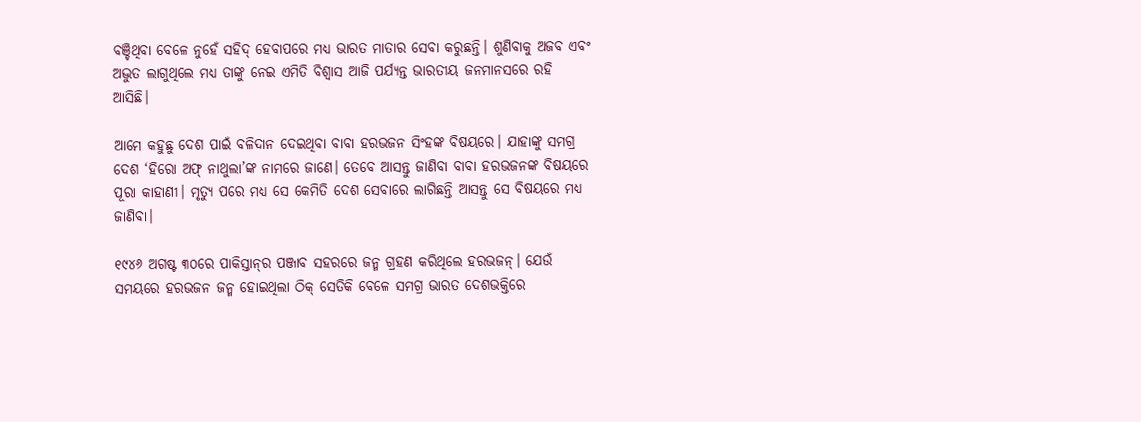ବଞ୍ଚିଥିବା ବେଳେ ନୁହେଁ ସହିଦ୍‌ ହେବାପରେ ମଧ୍ୟ ଭାରତ ମାତାର ସେବା କରୁଛନ୍ତି। ଶୁଣିବାକୁ ଅଜବ ଏବଂ ଅଦ୍ଭୁତ ଲାଗୁଥିଲେ ମଧ୍ୟ ତାଙ୍କୁ ନେଇ ଏମିତି ବିଶ୍ୱାସ ଆଜି ପର୍ଯ୍ୟନ୍ତ ଭାରତୀୟ ଜନମାନସରେ ରହି ଆସିଛି।

ଆମେ କହୁଛୁ ଦେଶ ପାଇଁ ବଳିଦାନ ଦେଇଥିବା ବାବା ହରଭଜନ ସିଂହଙ୍କ ବିଷୟରେ। ଯାହାଙ୍କୁ ସମଗ୍ର ଦେଶ ‘ହିରୋ ଅଫ୍‌ ନାଥୁଲା’ଙ୍କ ନାମରେ ଜାଣେ। ତେବେ ଆସନ୍ତୁ ଜାଣିବା ବାବା ହରଭଜନଙ୍କ ବିଷୟରେ ପୂରା କାହାଣୀ। ମୃତ୍ୟୁ ପରେ ମଧ୍ୟ ସେ କେମିତି ଦେଶ ସେବାରେ ଲାଗିଛନ୍ତି ଆସନ୍ତୁ ସେ ବିଷୟରେ ମଧ୍ୟ ଜାଣିବା।

୧୯୪୬ ଅଗଷ୍ଟ ୩୦ରେ ପାକିସ୍ତାନ୍‌ର ପଞ୍ଜାବ ସହରରେ ଜନ୍ମ ଗ୍ରହଣ କରିଥିଲେ ହରଭଜନ୍‌। ଯେଉଁ ସମୟରେ ହରଭଜନ ଜନ୍ମ ହୋଇଥିଲା ଠିକ୍‌ ସେତିକି ବେଳେ ସମଗ୍ର ଭାରତ ଦେଶଭକ୍ତିରେ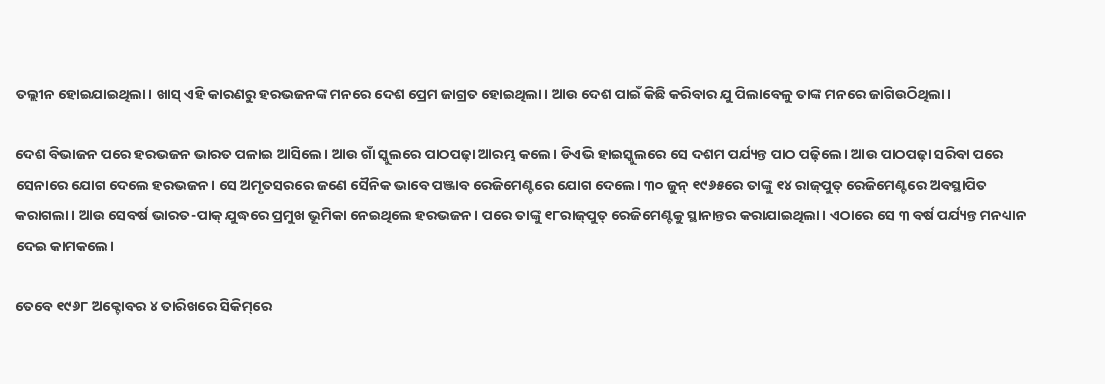ତଲ୍ଲୀନ ହୋଇଯାଇଥିଲା। ଖାସ୍‌ ଏହି କାରଣରୁ ହରଭଜନଙ୍କ ମନରେ ଦେଶ ପ୍ରେମ ଜାଗ୍ରତ ହୋଇଥିଲା। ଆଉ ଦେଶ ପାଇଁ କିଛି କରିବାର ଯୁ ପିଲାବେଳୁ ତାଙ୍କ ମନରେ ଜାଗିଉଠିଥିଲା।

ଦେଶ ବିଭାଜନ ପରେ ହରଭଜନ ଭାରତ ପଳାଇ ଆସିଲେ। ଆଉ ଗାଁ ସ୍କୁଲରେ ପାଠପଢ଼ା ଆରମ୍ଭ କଲେ। ଡିଏଭି ହାଇସ୍କୁଲରେ ସେ ଦଶମ ପର୍ଯ୍ୟନ୍ତ ପାଠ ପଢ଼ିଲେ। ଆଉ ପାଠପଢ଼ା ସରିବା ପରେ ସେନାରେ ଯୋଗ ଦେଲେ ହରଭଜନ। ସେ ଅମୃତସରରେ ଜଣେ ସୈନିକ ଭାବେ ପଞ୍ଜାବ ରେଜିମେଣ୍ଟରେ ଯୋଗ ଦେଲେ। ୩୦ ଜୁନ୍‌ ୧୯୬୫ରେ ତାଙ୍କୁ ୧୪ ରାଜ୍‌ପୁତ୍‌ ରେଜିମେଣ୍ଟରେ ଅବସ୍ଥାପିତ କରାଗଲା। ଆଉ ସେବର୍ଷ ଭାରତ-ପାକ୍‌ ଯୁଦ୍ଧରେ ପ୍ରମୁଖ ଭୂମିକା ନେଇଥିଲେ ହରଭଜନ। ପରେ ତାଙ୍କୁ ୧୮ରାଜ୍‌ପୁତ୍‌ ରେଜିମେଣ୍ଟକୁ ସ୍ଥାନାନ୍ତର କରାଯାଇଥିଲା। ଏଠାରେ ସେ ୩ ବର୍ଷ ପର୍ଯ୍ୟନ୍ତ ମନଧ୍ୟାନ ଦେଇ କାମକଲେ।

ତେବେ ୧୯୬୮ ଅକ୍ଟୋବର ୪ ତାରିଖରେ ସିକିମ୍‌ରେ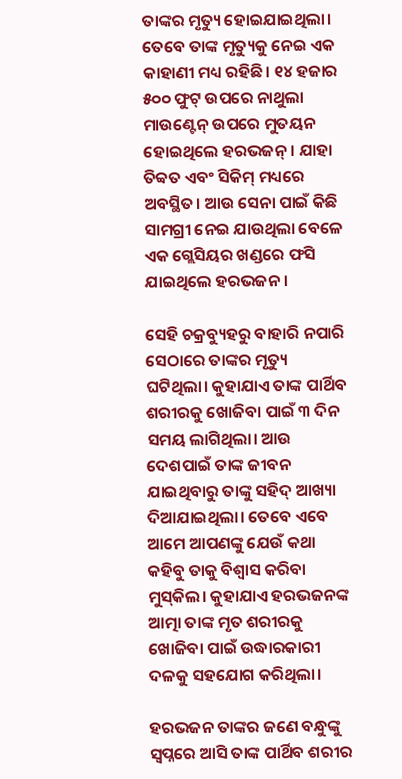ତାଙ୍କର ମୃତ୍ୟୁ ହୋଇଯାଇଥିଲା। ତେବେ ତାଙ୍କ ମୃତ୍ୟୁକୁ ନେଇ ଏକ କାହାଣୀ ମଧ୍ୟ ରହିଛି। ୧୪ ହଜାର ୫୦୦ ଫୁଟ୍‌ ଉପରେ ନାଥୁଲା ମାଉଣ୍ଟେନ୍‌ ଉପରେ ମୁତୟନ ହୋଇଥିଲେ ହରଭଜନ୍‌। ଯାହା ତିବ୍ବତ ଏବଂ ସିକିମ୍‌ ମଧ୍ୟରେ ଅବସ୍ଥିତ। ଆଉ ସେନା ପାଇଁ କିଛି ସାମଗ୍ରୀ ନେଇ ଯାଉଥିଲା ବେଳେ ଏକ ଗ୍ଲେସିୟର ଖଣ୍ଡରେ ଫସି ଯାଇଥିଲେ ହରଭଜନ।

ସେହି ଚକ୍ରବ୍ୟୁହରୁ ବାହାରି ନପାରି ସେଠାରେ ତାଙ୍କର ମୃତ୍ୟୁ ଘଟିଥିଲା। କୁହାଯାଏ ତାଙ୍କ ପାର୍ଥିବ ଶରୀରକୁ ଖୋଜିବା ପାଇଁ ୩ ଦିନ ସମୟ ଲାଗିଥିଲା। ଆଉ ଦେଶପାଇଁ ତାଙ୍କ ଜୀବନ ଯାଇଥିବାରୁ ତାଙ୍କୁ ସହିଦ୍‌ ଆଖ୍ୟା ଦିଆଯାଇଥିଲା। ତେବେ ଏବେ ଆମେ ଆପଣଙ୍କୁ ଯେଉଁ କଥା କହିବୁ ତାକୁ ବିଶ୍ୱାସ କରିବା ମୁସ୍‌କିଲ। କୁହାଯାଏ ହରଭଜନଙ୍କ ଆତ୍ମା ତାଙ୍କ ମୃତ ଶରୀରକୁ ଖୋଜିବା ପାଇଁ ଉଦ୍ଧାରକାରୀ ଦଳକୁ ସହଯୋଗ କରିଥିଲା।

ହରଭଜନ ତାଙ୍କର ଜଣେ ବନ୍ଧୁଙ୍କୁ ସ୍ୱପ୍ନରେ ଆସି ତାଙ୍କ ପାର୍ଥିବ ଶରୀର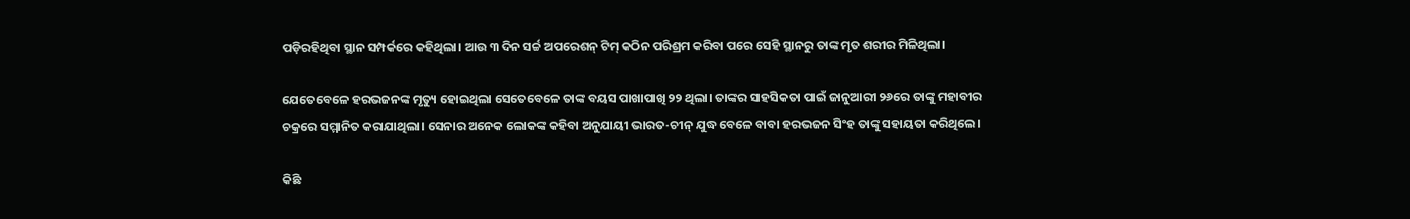ପଡ଼ିରହିଥିବା ସ୍ଥାନ ସମ୍ପର୍କରେ କହିଥିଲା। ଆଉ ୩ ଦିନ ସର୍ଚ୍ଚ ଅପରେଶନ୍‌ ଟିମ୍‌ କଠିନ ପରିଶ୍ରମ କରିବା ପରେ ସେହି ସ୍ଥାନରୁ ତାଙ୍କ ମୃତ ଶରୀର ମିଳିଥିଲା।

ଯେତେବେଳେ ହରଭଜନଙ୍କ ମୃତ୍ୟୁ ହୋଇଥିଲା ସେତେବେଳେ ତାଙ୍କ ବୟସ ପାଖାପାଖି ୨୨ ଥିଲା। ତାଙ୍କର ସାହସିକତା ପାଇଁ ଜାନୁଆରୀ ୨୬ରେ ତାଙ୍କୁ ମହାବୀର ଚକ୍ରରେ ସମ୍ମାନିତ କରାଯାଥିଲା। ସେନାର ଅନେକ ଲୋକଙ୍କ କହିବା ଅନୁଯାୟୀ ଭାରତ-ଚୀନ୍‌ ଯୁଦ୍ଧ ବେଳେ ବାବା ହରଭଜନ ସିଂହ ତାଙ୍କୁ ସହାୟତା କରିଥିଲେ।

କିଛି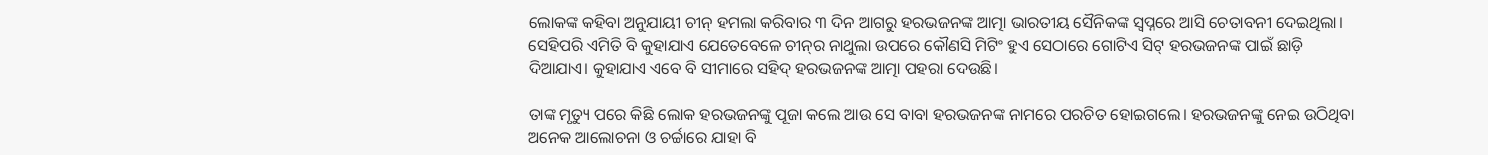ଲୋକଙ୍କ କହିବା ଅନୁଯାୟୀ ଚୀନ୍‌ ହମଲା କରିବାର ୩ ଦିନ ଆଗରୁ ହରଭଜନଙ୍କ ଆତ୍ମା ଭାରତୀୟ ସୈନିକଙ୍କ ସ୍ୱପ୍ନରେ ଆସି ଚେତାବନୀ ଦେଇଥିଲା। ସେହିପରି ଏମିତି ବି କୁହାଯାଏ ଯେତେବେଳେ ଚୀନ୍‌ର ନାଥୁଲା ଉପରେ କୌଣସି ମିଟିଂ ହୁଏ ସେଠାରେ ଗୋଟିଏ ସିଟ୍‌ ହରଭଜନଙ୍କ ପାଇଁ ଛାଡ଼ି ଦିଆଯାଏ। କୁହାଯାଏ ଏବେ ବି ସୀମାରେ ସହିଦ୍‌ ହରଭଜନଙ୍କ ଆତ୍ମା ପହରା ଦେଉଛି।

ତାଙ୍କ ମୃତ୍ୟୁ ପରେ କିଛି ଲୋକ ହରଭଜନଙ୍କୁ ପୂଜା କଲେ ଆଉ ସେ ବାବା ହରଭଜନଙ୍କ ନାମରେ ପରଚିତ ହୋଇଗଲେ। ହରଭଜନଙ୍କୁ ନେଇ ଉଠିଥିବା ଅନେକ ଆଲୋଚନା ଓ ଚର୍ଚ୍ଚାରେ ଯାହା ବି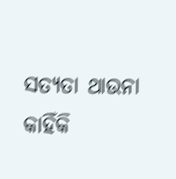ସତ୍ୟତା ଥାଉନା କାହିଁକି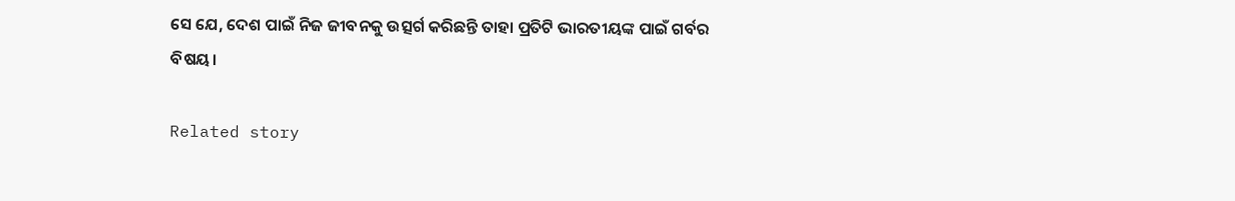ସେ ଯେ, ଦେଶ ପାଇଁ ନିଜ ଜୀବନକୁ ଉତ୍ସର୍ଗ କରିଛନ୍ତି ତାହା ପ୍ରତିଟି ଭାରତୀୟଙ୍କ ପାଇଁ ଗର୍ବର ବିଷୟ।

Related story